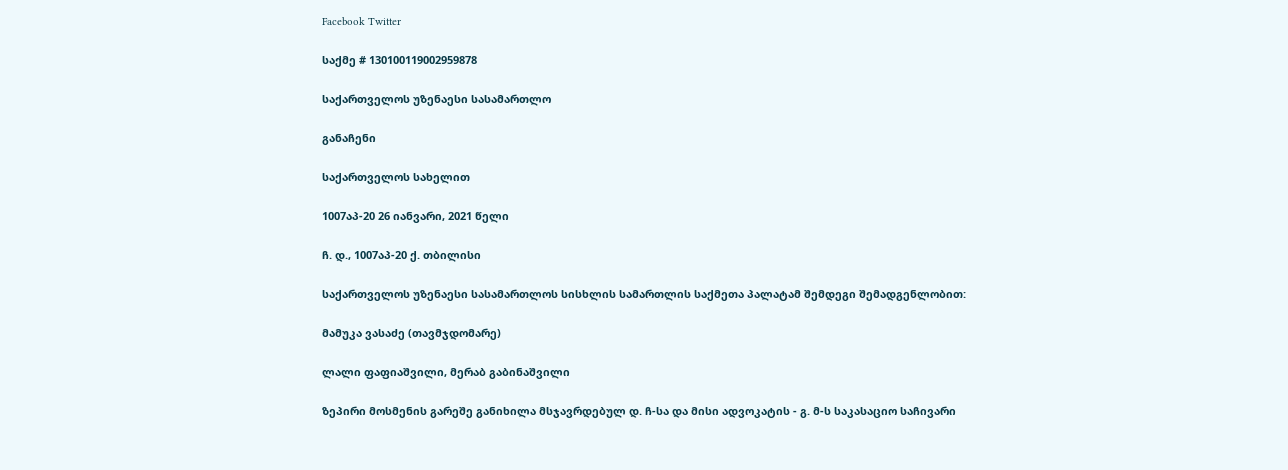Facebook Twitter

საქმე # 130100119002959878

საქართველოს უზენაესი სასამართლო

განაჩენი

საქართველოს სახელით

1007აპ-20 26 იანვარი, 2021 წელი

ჩ. დ., 1007აპ-20 ქ. თბილისი

საქართველოს უზენაესი სასამართლოს სისხლის სამართლის საქმეთა პალატამ შემდეგი შემადგენლობით:

მამუკა ვასაძე (თავმჯდომარე)

ლალი ფაფიაშვილი, მერაბ გაბინაშვილი

ზეპირი მოსმენის გარეშე განიხილა მსჯავრდებულ დ. ჩ-სა და მისი ადვოკატის - გ. მ-ს საკასაციო საჩივარი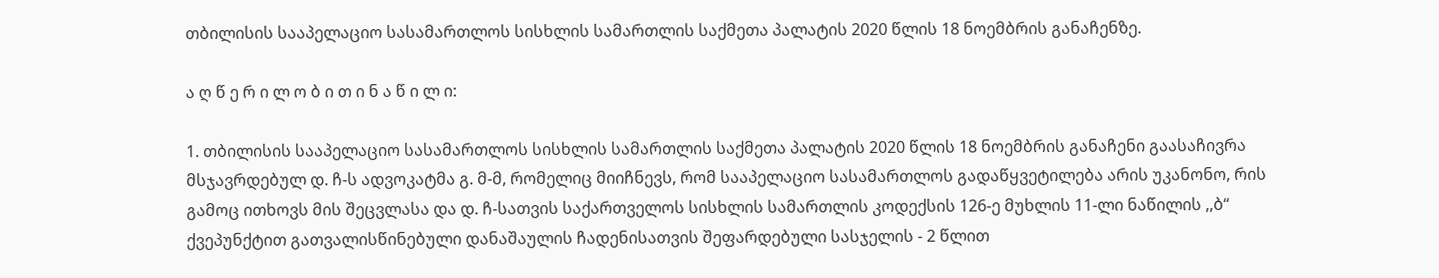თბილისის სააპელაციო სასამართლოს სისხლის სამართლის საქმეთა პალატის 2020 წლის 18 ნოემბრის განაჩენზე.

ა ღ წ ე რ ი ლ ო ბ ი თ ი ნ ა წ ი ლ ი:

1. თბილისის სააპელაციო სასამართლოს სისხლის სამართლის საქმეთა პალატის 2020 წლის 18 ნოემბრის განაჩენი გაასაჩივრა მსჯავრდებულ დ. ჩ-ს ადვოკატმა გ. მ-მ, რომელიც მიიჩნევს, რომ სააპელაციო სასამართლოს გადაწყვეტილება არის უკანონო, რის გამოც ითხოვს მის შეცვლასა და დ. ჩ-სათვის საქართველოს სისხლის სამართლის კოდექსის 126-ე მუხლის 11-ლი ნაწილის ,,ბ“ ქვეპუნქტით გათვალისწინებული დანაშაულის ჩადენისათვის შეფარდებული სასჯელის - 2 წლით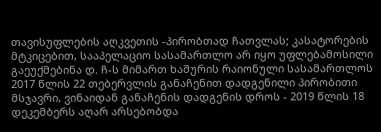თავისუფლების აღკვეთის -პირობთად ჩათვლას; კასატორების მტკიცებით, სააპელაციო სასამართლო არ იყო უფლებამოსილი გაეუქმებინა დ. ჩ-ს მიმართ ხაშურის რაიონული სასამართლოს 2017 წლის 22 თებერვლის განაჩენით დადგენილი პირობითი მსჯავრი, ვინაიდან განაჩენის დადგენის დროს - 2019 წლის 18 დეკემბერს აღარ არსებობდა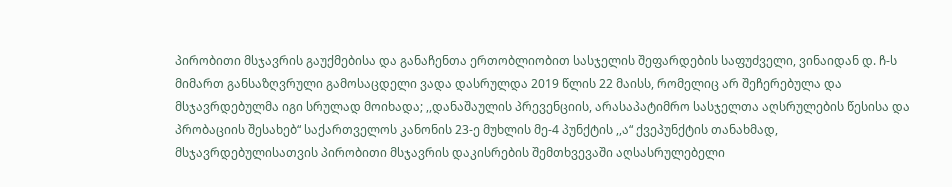პირობითი მსჯავრის გაუქმებისა და განაჩენთა ერთობლიობით სასჯელის შეფარდების საფუძველი, ვინაიდან დ. ჩ-ს მიმართ განსაზღვრული გამოსაცდელი ვადა დასრულდა 2019 წლის 22 მაისს, რომელიც არ შეჩერებულა და მსჯავრდებულმა იგი სრულად მოიხადა; ,,დანაშაულის პრევენციის, არასაპატიმრო სასჯელთა აღსრულების წესისა და პრობაციის შესახებ“ საქართველოს კანონის 23-ე მუხლის მე-4 პუნქტის ,,ა“ ქვეპუნქტის თანახმად, მსჯავრდებულისათვის პირობითი მსჯავრის დაკისრების შემთხვევაში აღსასრულებელი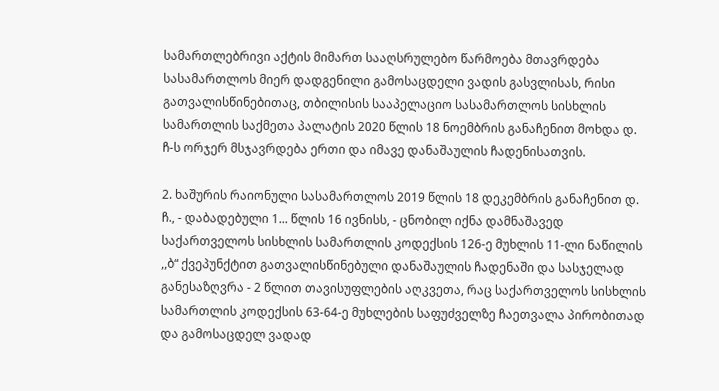სამართლებრივი აქტის მიმართ სააღსრულებო წარმოება მთავრდება სასამართლოს მიერ დადგენილი გამოსაცდელი ვადის გასვლისას, რისი გათვალისწინებითაც, თბილისის სააპელაციო სასამართლოს სისხლის სამართლის საქმეთა პალატის 2020 წლის 18 ნოემბრის განაჩენით მოხდა დ. ჩ-ს ორჯერ მსჯავრდება ერთი და იმავე დანაშაულის ჩადენისათვის.

2. ხაშურის რაიონული სასამართლოს 2019 წლის 18 დეკემბრის განაჩენით დ. ჩ., - დაბადებული 1... წლის 16 ივნისს, - ცნობილ იქნა დამნაშავედ საქართველოს სისხლის სამართლის კოდექსის 126-ე მუხლის 11-ლი ნაწილის ,,ბ“ ქვეპუნქტით გათვალისწინებული დანაშაულის ჩადენაში და სასჯელად განესაზღვრა - 2 წლით თავისუფლების აღკვეთა, რაც საქართველოს სისხლის სამართლის კოდექსის 63-64-ე მუხლების საფუძველზე ჩაეთვალა პირობითად და გამოსაცდელ ვადად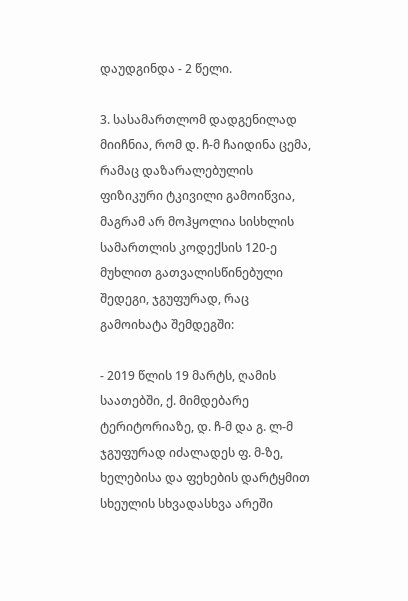დაუდგინდა - 2 წელი.

3. სასამართლომ დადგენილად მიიჩნია, რომ დ. ჩ-მ ჩაიდინა ცემა, რამაც დაზარალებულის ფიზიკური ტკივილი გამოიწვია, მაგრამ არ მოჰყოლია სისხლის სამართლის კოდექსის 120-ე მუხლით გათვალისწინებული შედეგი, ჯგუფურად, რაც გამოიხატა შემდეგში:

- 2019 წლის 19 მარტს, ღამის საათებში, ქ. მიმდებარე ტერიტორიაზე, დ. ჩ-მ და გ. ლ-მ ჯგუფურად იძალადეს ფ. მ-ზე, ხელებისა და ფეხების დარტყმით სხეულის სხვადასხვა არეში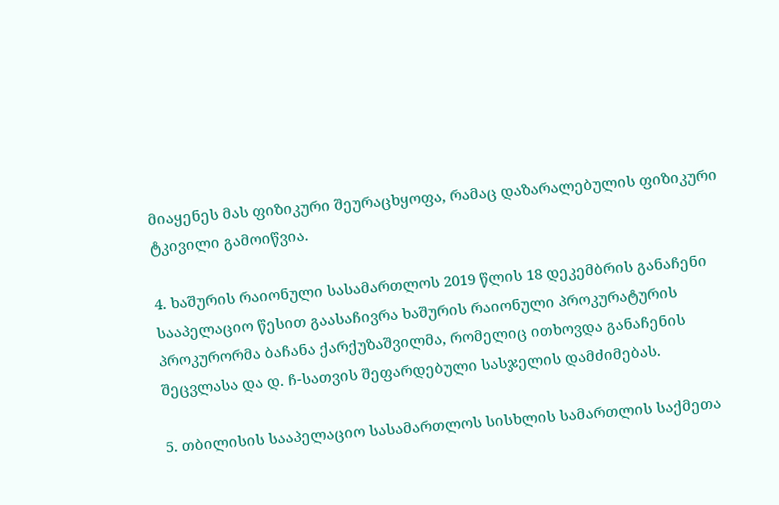მიაყენეს მას ფიზიკური შეურაცხყოფა, რამაც დაზარალებულის ფიზიკური ტკივილი გამოიწვია.

4. ხაშურის რაიონული სასამართლოს 2019 წლის 18 დეკემბრის განაჩენი სააპელაციო წესით გაასაჩივრა ხაშურის რაიონული პროკურატურის პროკურორმა ბაჩანა ქარქუზაშვილმა, რომელიც ითხოვდა განაჩენის შეცვლასა და დ. ჩ-სათვის შეფარდებული სასჯელის დამძიმებას.

5. თბილისის სააპელაციო სასამართლოს სისხლის სამართლის საქმეთა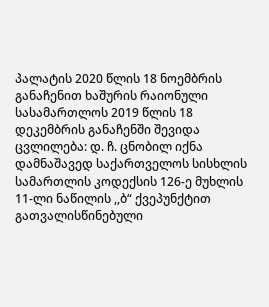პალატის 2020 წლის 18 ნოემბრის განაჩენით ხაშურის რაიონული სასამართლოს 2019 წლის 18 დეკემბრის განაჩენში შევიდა ცვლილება: დ. ჩ. ცნობილ იქნა დამნაშავედ საქართველოს სისხლის სამართლის კოდექსის 126-ე მუხლის 11-ლი ნაწილის ,,ბ“ ქვეპუნქტით გათვალისწინებული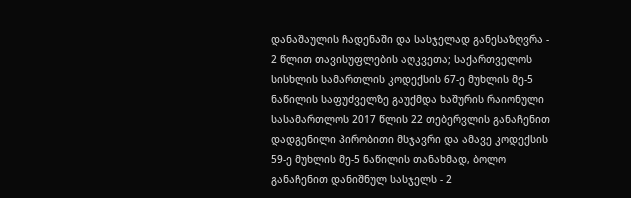დანაშაულის ჩადენაში და სასჯელად განესაზღვრა - 2 წლით თავისუფლების აღკვეთა; საქართველოს სისხლის სამართლის კოდექსის 67-ე მუხლის მე-5 ნაწილის საფუძველზე გაუქმდა ხაშურის რაიონული სასამართლოს 2017 წლის 22 თებერვლის განაჩენით დადგენილი პირობითი მსჯავრი და ამავე კოდექსის 59-ე მუხლის მე-5 ნაწილის თანახმად, ბოლო განაჩენით დანიშნულ სასჯელს - 2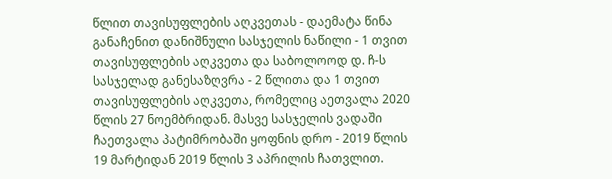წლით თავისუფლების აღკვეთას - დაემატა წინა განაჩენით დანიშნული სასჯელის ნაწილი - 1 თვით თავისუფლების აღკვეთა და საბოლოოდ დ. ჩ-ს სასჯელად განესაზღვრა - 2 წლითა და 1 თვით თავისუფლების აღკვეთა, რომელიც აეთვალა 2020 წლის 27 ნოემბრიდან. მასვე სასჯელის ვადაში ჩაეთვალა პატიმრობაში ყოფნის დრო - 2019 წლის 19 მარტიდან 2019 წლის 3 აპრილის ჩათვლით.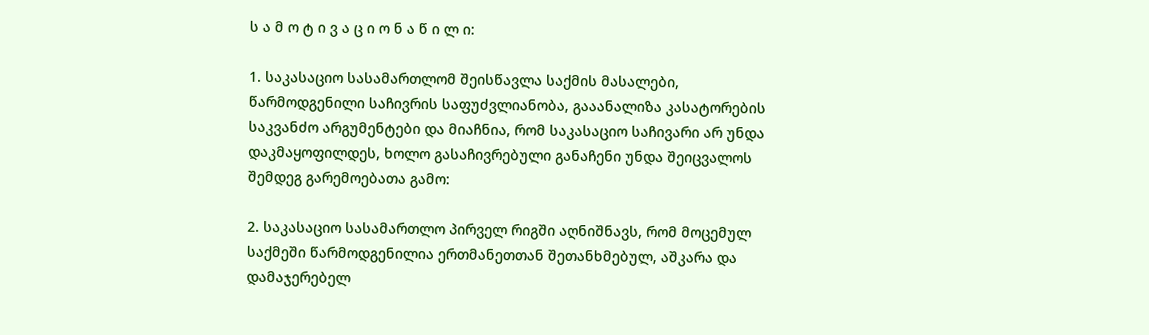ს ა მ ო ტ ი ვ ა ც ი ო ნ ა წ ი ლ ი:

1. საკასაციო სასამართლომ შეისწავლა საქმის მასალები, წარმოდგენილი საჩივრის საფუძვლიანობა, გააანალიზა კასატორების საკვანძო არგუმენტები და მიაჩნია, რომ საკასაციო საჩივარი არ უნდა დაკმაყოფილდეს, ხოლო გასაჩივრებული განაჩენი უნდა შეიცვალოს შემდეგ გარემოებათა გამო:

2. საკასაციო სასამართლო პირველ რიგში აღნიშნავს, რომ მოცემულ საქმეში წარმოდგენილია ერთმანეთთან შეთანხმებულ, აშკარა და დამაჯერებელ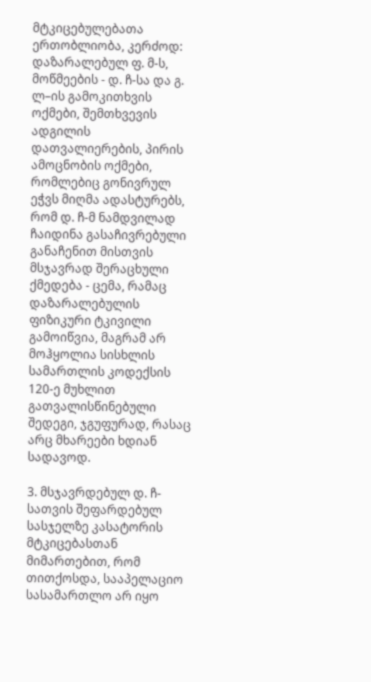მტკიცებულებათა ერთობლიობა, კერძოდ: დაზარალებულ ფ. მ-ს, მოწმეების - დ. ჩ-სა და გ. ლ–ის გამოკითხვის ოქმები, შემთხვევის ადგილის დათვალიერების, პირის ამოცნობის ოქმები, რომლებიც გონივრულ ეჭვს მიღმა ადასტურებს, რომ დ. ჩ-მ ნამდვილად ჩაიდინა გასაჩივრებული განაჩენით მისთვის მსჯავრად შერაცხული ქმედება - ცემა, რამაც დაზარალებულის ფიზიკური ტკივილი გამოიწვია, მაგრამ არ მოჰყოლია სისხლის სამართლის კოდექსის 120-ე მუხლით გათვალისწინებული შედეგი, ჯგუფურად, რასაც არც მხარეები ხდიან სადავოდ.

3. მსჯავრდებულ დ. ჩ-სათვის შეფარდებულ სასჯელზე კასატორის მტკიცებასთან მიმართებით, რომ თითქოსდა, სააპელაციო სასამართლო არ იყო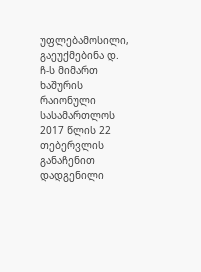უფლებამოსილი, გაეუქმებინა დ. ჩ-ს მიმართ ხაშურის რაიონული სასამართლოს 2017 წლის 22 თებერვლის განაჩენით დადგენილი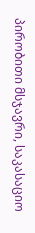პირობითი მსჯავრი, საკასაციო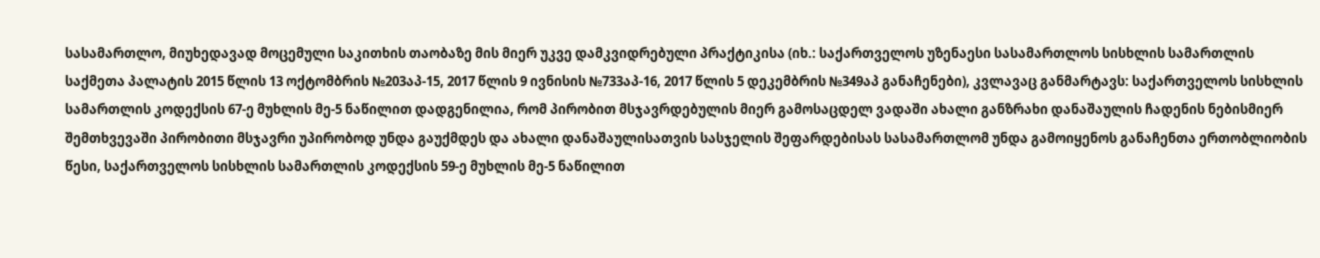სასამართლო, მიუხედავად მოცემული საკითხის თაობაზე მის მიერ უკვე დამკვიდრებული პრაქტიკისა (იხ.: საქართველოს უზენაესი სასამართლოს სისხლის სამართლის საქმეთა პალატის 2015 წლის 13 ოქტომბრის №203აპ-15, 2017 წლის 9 ივნისის №733აპ-16, 2017 წლის 5 დეკემბრის №349აპ განაჩენები), კვლავაც განმარტავს: საქართველოს სისხლის სამართლის კოდექსის 67-ე მუხლის მე-5 ნაწილით დადგენილია, რომ პირობით მსჯავრდებულის მიერ გამოსაცდელ ვადაში ახალი განზრახი დანაშაულის ჩადენის ნებისმიერ შემთხვევაში პირობითი მსჯავრი უპირობოდ უნდა გაუქმდეს და ახალი დანაშაულისათვის სასჯელის შეფარდებისას სასამართლომ უნდა გამოიყენოს განაჩენთა ერთობლიობის წესი, საქართველოს სისხლის სამართლის კოდექსის 59-ე მუხლის მე-5 ნაწილით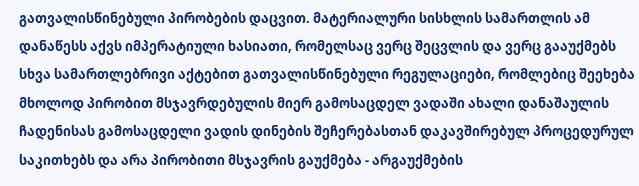გათვალისწინებული პირობების დაცვით. მატერიალური სისხლის სამართლის ამ დანაწესს აქვს იმპერატიული ხასიათი, რომელსაც ვერც შეცვლის და ვერც გააუქმებს სხვა სამართლებრივი აქტებით გათვალისწინებული რეგულაციები, რომლებიც შეეხება მხოლოდ პირობით მსჯავრდებულის მიერ გამოსაცდელ ვადაში ახალი დანაშაულის ჩადენისას გამოსაცდელი ვადის დინების შეჩერებასთან დაკავშირებულ პროცედურულ საკითხებს და არა პირობითი მსჯავრის გაუქმება - არგაუქმების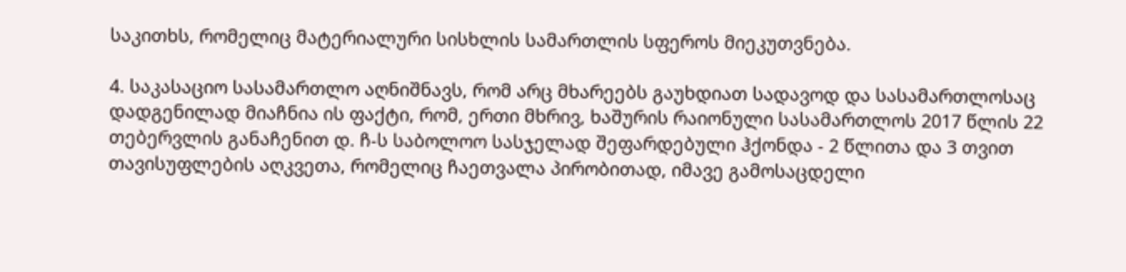საკითხს, რომელიც მატერიალური სისხლის სამართლის სფეროს მიეკუთვნება.

4. საკასაციო სასამართლო აღნიშნავს, რომ არც მხარეებს გაუხდიათ სადავოდ და სასამართლოსაც დადგენილად მიაჩნია ის ფაქტი, რომ, ერთი მხრივ, ხაშურის რაიონული სასამართლოს 2017 წლის 22 თებერვლის განაჩენით დ. ჩ-ს საბოლოო სასჯელად შეფარდებული ჰქონდა - 2 წლითა და 3 თვით თავისუფლების აღკვეთა, რომელიც ჩაეთვალა პირობითად, იმავე გამოსაცდელი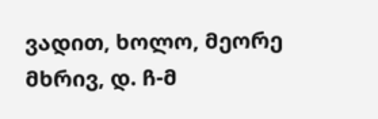ვადით, ხოლო, მეორე მხრივ, დ. ჩ-მ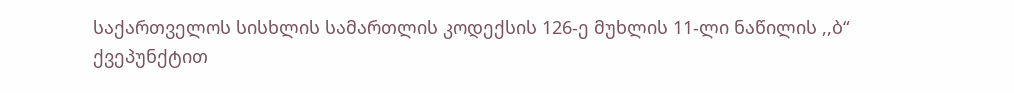საქართველოს სისხლის სამართლის კოდექსის 126-ე მუხლის 11-ლი ნაწილის ,,ბ“ ქვეპუნქტით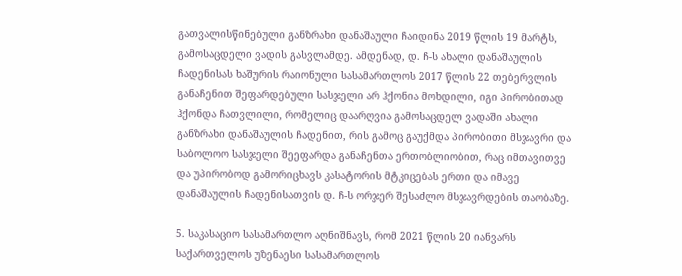გათვალისწინებული განზრახი დანაშაული ჩაიდინა 2019 წლის 19 მარტს, გამოსაცდელი ვადის გასვლამდე. ამდენად, დ. ჩ-ს ახალი დანაშაულის ჩადენისას ხაშურის რაიონული სასამართლოს 2017 წლის 22 თებერვლის განაჩენით შეფარდებული სასჯელი არ ჰქონია მოხდილი, იგი პირობითად ჰქონდა ჩათვლილი, რომელიც დაარღვია გამოსაცდელ ვადაში ახალი განზრახი დანაშაულის ჩადენით, რის გამოც გაუქმდა პირობითი მსჯავრი და საბოლოო სასჯელი შეეფარდა განაჩენთა ერთობლიობით, რაც იმთავითვე და უპირობოდ გამორიცხავს კასატორის მტკიცებას ერთი და იმავე დანაშაულის ჩადენისათვის დ. ჩ-ს ორჯერ შესაძლო მსჯავრდების თაობაზე.

5. საკასაციო სასამართლო აღნიშნავს, რომ 2021 წლის 20 იანვარს საქართველოს უზენაესი სასამართლოს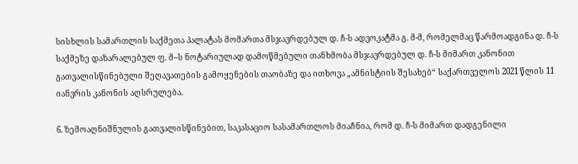სისხლის სამართლის საქმეთა პალატას მომართა მსჯავრდებულ დ. ჩ-ს ადვოკატმა გ. მ-მ, რომელმაც წარმოადგინა დ. ჩ-ს საქმეზე დაზარალებულ ფ. მ–ს ნოტარიულად დამოწმებული თანხმობა მსჯავრდებულ დ. ჩ-ს მიმართ კანონით გათვალისწინებული შეღავათების გამოყენების თაობაზე და ითხოვა „ამნისტიის შესახებ“ საქართველოს 2021 წლის 11 იანვრის კანონის აღსრულება.

6. ზემოაღნიშნულის გათვალისწინებით, საკასაციო სასამართლოს მიაჩნია, რომ დ. ჩ-ს მიმართ დადგენილი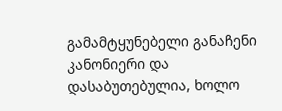გამამტყუნებელი განაჩენი კანონიერი და დასაბუთებულია, ხოლო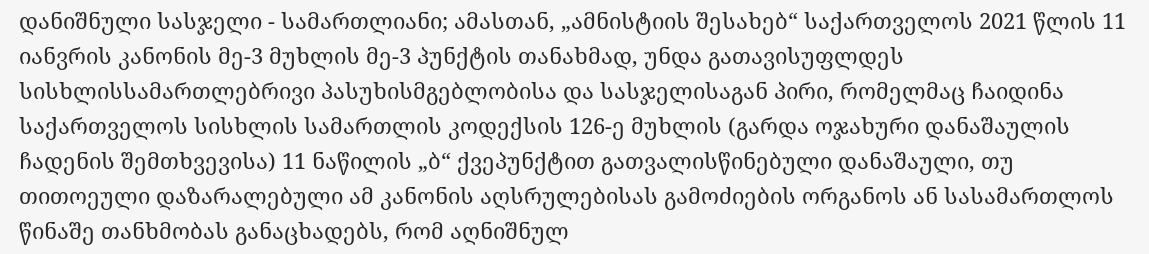დანიშნული სასჯელი - სამართლიანი; ამასთან, „ამნისტიის შესახებ“ საქართველოს 2021 წლის 11 იანვრის კანონის მე-3 მუხლის მე-3 პუნქტის თანახმად, უნდა გათავისუფლდეს სისხლისსამართლებრივი პასუხისმგებლობისა და სასჯელისაგან პირი, რომელმაც ჩაიდინა საქართველოს სისხლის სამართლის კოდექსის 126-ე მუხლის (გარდა ოჯახური დანაშაულის ჩადენის შემთხვევისა) 11 ნაწილის „ბ“ ქვეპუნქტით გათვალისწინებული დანაშაული, თუ თითოეული დაზარალებული ამ კანონის აღსრულებისას გამოძიების ორგანოს ან სასამართლოს წინაშე თანხმობას განაცხადებს, რომ აღნიშნულ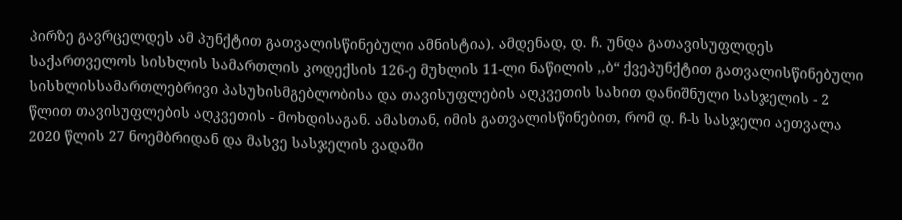პირზე გავრცელდეს ამ პუნქტით გათვალისწინებული ამნისტია). ამდენად, დ. ჩ. უნდა გათავისუფლდეს საქართველოს სისხლის სამართლის კოდექსის 126-ე მუხლის 11-ლი ნაწილის ,,ბ“ ქვეპუნქტით გათვალისწინებული სისხლისსამართლებრივი პასუხისმგებლობისა და თავისუფლების აღკვეთის სახით დანიშნული სასჯელის - 2 წლით თავისუფლების აღკვეთის - მოხდისაგან. ამასთან, იმის გათვალისწინებით, რომ დ. ჩ-ს სასჯელი აეთვალა 2020 წლის 27 ნოემბრიდან და მასვე სასჯელის ვადაში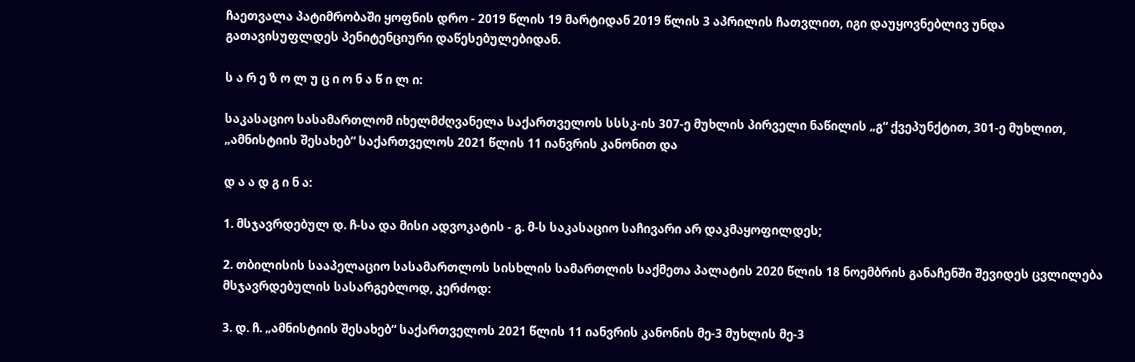ჩაეთვალა პატიმრობაში ყოფნის დრო - 2019 წლის 19 მარტიდან 2019 წლის 3 აპრილის ჩათვლით, იგი დაუყოვნებლივ უნდა გათავისუფლდეს პენიტენციური დაწესებულებიდან.

ს ა რ ე ზ ო ლ უ ც ი ო ნ ა წ ი ლ ი:

საკასაციო სასამართლომ იხელმძღვანელა საქართველოს სსსკ-ის 307-ე მუხლის პირველი ნაწილის „გ“ ქვეპუნქტით, 301-ე მუხლით, „ამნისტიის შესახებ“ საქართველოს 2021 წლის 11 იანვრის კანონით და

დ ა ა დ გ ი ნ ა:

1. მსჯავრდებულ დ. ჩ-სა და მისი ადვოკატის - გ. მ-ს საკასაციო საჩივარი არ დაკმაყოფილდეს;

2. თბილისის სააპელაციო სასამართლოს სისხლის სამართლის საქმეთა პალატის 2020 წლის 18 ნოემბრის განაჩენში შევიდეს ცვლილება მსჯავრდებულის სასარგებლოდ, კერძოდ:

3. დ. ჩ. „ამნისტიის შესახებ“ საქართველოს 2021 წლის 11 იანვრის კანონის მე-3 მუხლის მე-3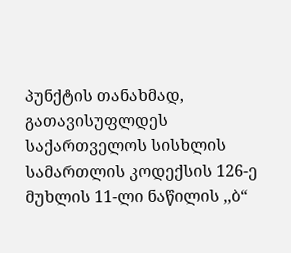პუნქტის თანახმად, გათავისუფლდეს საქართველოს სისხლის სამართლის კოდექსის 126-ე მუხლის 11-ლი ნაწილის ,,ბ“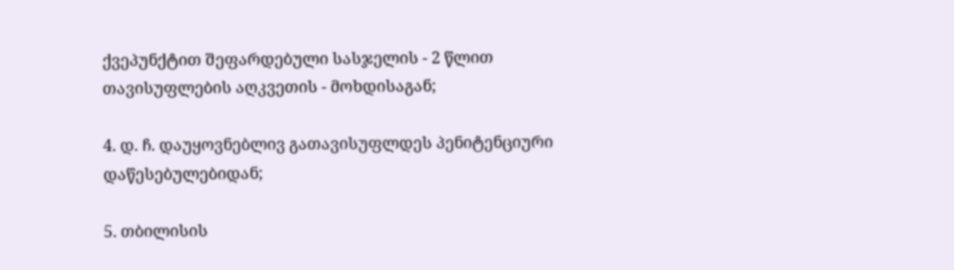ქვეპუნქტით შეფარდებული სასჯელის - 2 წლით თავისუფლების აღკვეთის - მოხდისაგან;

4. დ. ჩ. დაუყოვნებლივ გათავისუფლდეს პენიტენციური დაწესებულებიდან;

5. თბილისის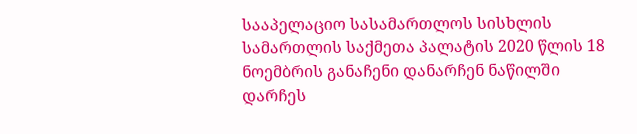სააპელაციო სასამართლოს სისხლის სამართლის საქმეთა პალატის 2020 წლის 18 ნოემბრის განაჩენი დანარჩენ ნაწილში დარჩეს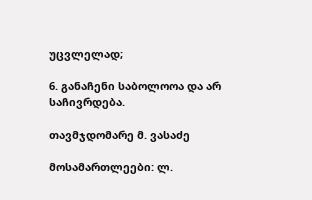უცვლელად;

6. განაჩენი საბოლოოა და არ საჩივრდება.

თავმჯდომარე მ. ვასაძე

მოსამართლეები: ლ.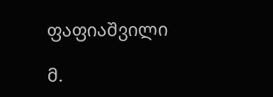ფაფიაშვილი

მ.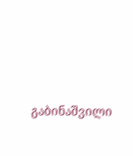გაბინაშვილი